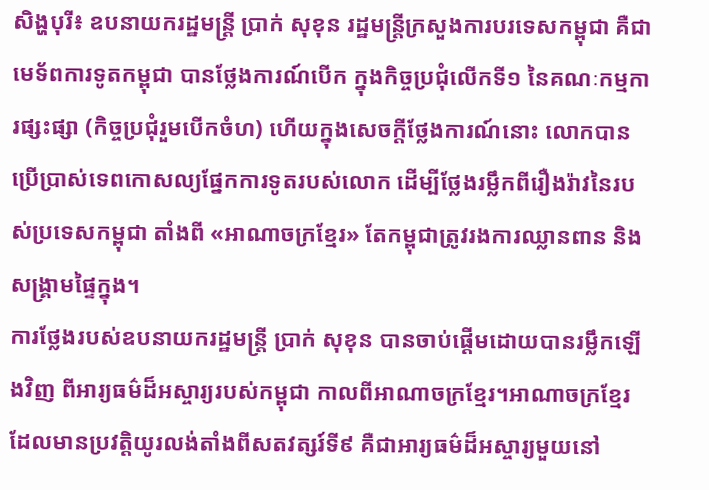សិង្ហបុរី៖ ឧបនាយករដ្ឋមន្ត្រី ប្រាក់ សុខុន រដ្ឋមន្ត្រីក្រសួងការបរទេសកម្ពុជា គឺជាមេទ័ពការទូតកម្ពុជា បានថ្លែងការណ៍បើក ក្នុងកិច្ចប្រជុំលើកទី១ នៃគណៈកម្មការផ្សះផ្សា (កិច្ចប្រជុំរួមបើកចំហ) ហើយក្នុងសេចក្តីថ្លែងការណ៍នោះ លោកបានប្រើប្រាស់ទេពកោសល្យផ្នែកការទូតរបស់លោក ដើម្បីថ្លែងរម្លឹកពីរឿងរ៉ាវនៃរបស់ប្រទេសកម្ពុជា តាំងពី «អាណាចក្រខ្មែរ» តែកម្ពុជាត្រូវរងការឈ្លានពាន និងសង្គ្រាមផ្ទៃក្នុង។
ការថ្លែងរបស់ឧបនាយករដ្ឋមន្ត្រី ប្រាក់ សុខុន បានចាប់ផ្តើមដោយបានរម្លឹកឡើងវិញ ពីអារ្យធម៌ដ៏អស្ចារ្យរបស់កម្ពុជា កាលពីអាណាចក្រខ្មែរ។អាណាចក្រខ្មែរ ដែលមានប្រវត្តិយូរលង់តាំងពីសតវត្សរ៍ទី៩ គឺជាអារ្យធម៌ដ៏អស្ចារ្យមួយនៅ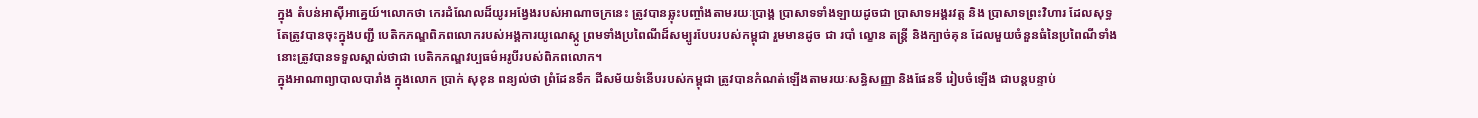ក្នុង តំបន់អាស៊ីអាគ្នេយ៍។លោកថា កេរដំណែលដ៏យូរអង្វែងរបស់អាណាចក្រនេះ ត្រូវបានឆ្លុះបញ្ចាំងតាមរយៈប្រាង្គ ប្រាសាទទាំងឡាយដូចជា ប្រាសាទអង្គរវត្ត និង ប្រាសាទព្រះវិហារ ដែលសុទ្ធតែត្រូវបានចុះក្នុងបញ្ជី បេតិកភណ្ឌពិភពលោករបស់អង្គការយូណេស្កូ ព្រមទាំងប្រពៃណីដ៏សម្បូរបែបរបស់កម្ពុជា រួមមានដូច ជា របាំ ល្ខោន តន្ត្រី និងក្បាច់គុន ដែលមួយចំនួនធំនៃប្រពៃណីទាំងនោះត្រូវបានទទួលស្គាល់ថាជា បេតិកភណ្ឌវប្បធម៌អរូបីរបស់ពិភពលោក។
ក្នុងអាណាព្យាបាលបារាំង ក្នុងលោក ប្រាក់ សុខុន ពន្យល់ថា ព្រំដែនទឹក ដីសម័យទំនើបរបស់កម្ពុជា ត្រូវបានកំណត់ឡើងតាមរយៈសន្ធិសញ្ញា និងផែនទី រៀបចំឡើង ជាបន្តបន្ទាប់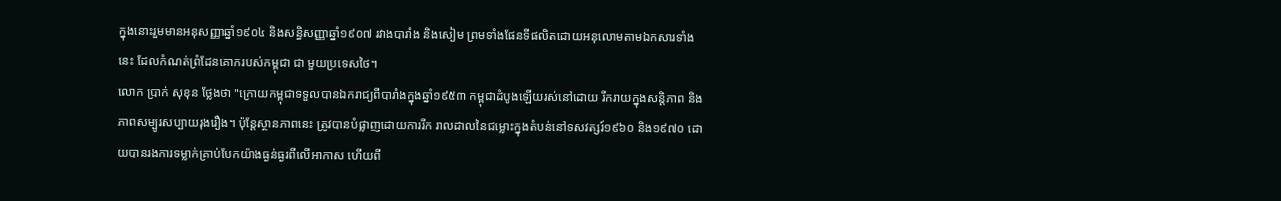ក្នុងនោះរួមមានអនុសញ្ញាឆ្នាំ១៩០៤ និងសន្ធិសញ្ញាឆ្នាំ១៩០៧ រវាងបារាំង និងសៀម ព្រមទាំងផែនទីផលិតដោយអនុលោមតាមឯកសារទាំងនេះ ដែលកំណត់ព្រំដែនគោករបស់កម្ពុជា ជា មួយប្រទេសថៃ។
លោក ប្រាក់ សុខុន ថ្លែងថា "ក្រោយកម្ពុជាទទួលបានឯករាជ្យពីបារាំងក្នុងឆ្នាំ១៩៥៣ កម្ពុជាដំបូងឡើយរស់នៅដោយ រីករាយក្នុងសន្តិភាព និងភាពសម្បូរសប្បាយរុងរឿង។ ប៉ុន្តែស្ថានភាពនេះ ត្រូវបានបំផ្លាញដោយការរីក រាលដាលនៃជម្លោះក្នុងតំបន់នៅទសវត្សរ៍១៩៦០ និង១៩៧០ ដោយបានរងការទម្លាក់គ្រាប់បែកយ៉ាងធ្ងន់ធ្ងរពីលើអាកាស ហើយពី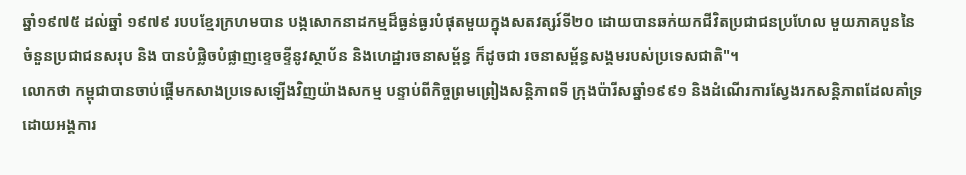ឆ្នាំ១៩៧៥ ដល់ឆ្នាំ ១៩៧៩ របបខ្មែរក្រហមបាន បង្កសោកនាដកម្មដ៏ធ្ងន់ធ្ងរបំផុតមួយក្នុងសតវត្សរ៍ទី២០ ដោយបានឆក់យកជីវិតប្រជាជនប្រហែល មួយភាគបួននៃចំនួនប្រជាជនសរុប និង បានបំផ្លិចបំផ្លាញខ្ទេចខ្ទីនូវស្ថាប័ន និងហេដ្ឋារចនាសម្ព័ន្ធ ក៏ដូចជា រចនាសម្ព័ន្ធសង្គមរបស់ប្រទេសជាតិ"។
លោកថា កម្ពុជាបានចាប់ផ្តើមកសាងប្រទេសឡើងវិញយ៉ាងសកម្ម បន្ទាប់ពីកិច្ចព្រមព្រៀងសន្តិភាពទី ក្រុងប៉ារីសឆ្នាំ១៩៩១ និងដំណើរការស្វែងរកសន្តិភាពដែលគាំទ្រដោយអង្គការ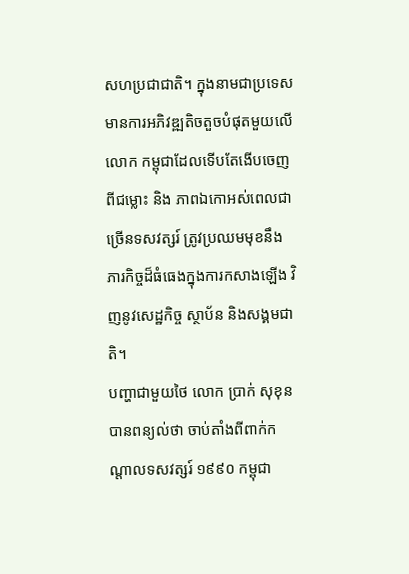សហប្រជាជាតិ។ ក្នុងនាមជាប្រទេសមានការអភិវឌ្ឍតិចតួចបំផុតមួយលើលោក កម្ពុជាដែលទើបតែងើបចេញពីជម្លោះ និង ភាពឯកោអស់ពេលជាច្រើនទសវត្សរ៍ ត្រូវប្រឈមមុខនឹងភារកិច្ចដ៏ធំធេងក្នុងការកសាងឡើង វិញនូវសេដ្ឋកិច្ច ស្ថាប័ន និងសង្គមជាតិ។
បញ្ហាជាមួយថៃ លោក ប្រាក់ សុខុន បានពន្យល់ថា ចាប់តាំងពីពាក់កណ្តាលទសវត្សរ៍ ១៩៩០ កម្ពុជា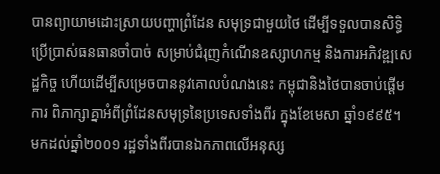បានព្យាយាមដោះស្រាយបញ្ហាព្រំដែន សមុទ្រជាមួយថៃ ដើម្បីទទួលបានសិទ្ធិប្រើប្រាស់ធនធានចាំបាច់ សម្រាប់ជំរុញកំណើនឧស្សាហកម្ម និងការអភិវឌ្ឍសេដ្ឋកិច្ច ហើយដើម្បីសម្រេចបាននូវគោលបំណងនេះ កម្ពុជានិងថៃបានចាប់ផ្តើមការ ពិភាក្សាគ្នាអំពីព្រំដែនសមុទ្រនៃប្រទេសទាំងពីរ ក្នុងខែមេសា ឆ្នាំ១៩៩៥។
មកដល់ឆ្នាំ២០០១ រដ្ឋទាំងពីរបានឯកភាពលើអនុស្ស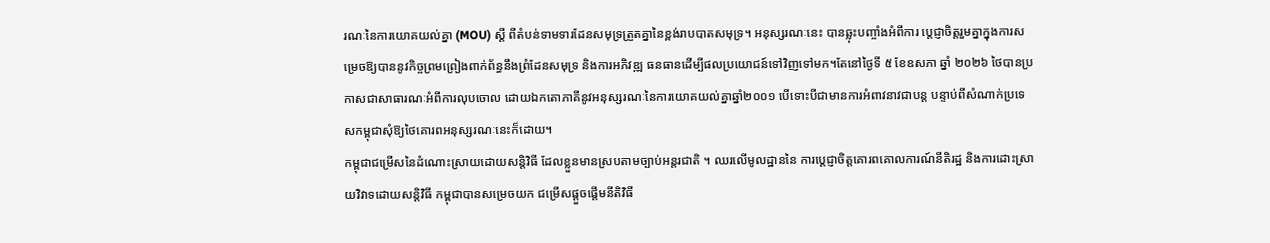រណៈនៃការយោគយល់គ្នា (MOU) ស្តី ពីតំបន់ទាមទារដែនសមុទ្រត្រួតគ្នានៃខ្ពង់រាបបាតសមុទ្រ។ អនុស្សរណៈនេះ បានឆ្លុះបញ្ចាំងអំពីការ ប្តេជ្ញាចិត្តរួមគ្នាក្នុងការសម្រេចឱ្យបាននូវកិច្ចព្រមព្រៀងពាក់ព័ន្ធនឹងព្រំដែនសមុទ្រ និងការអភិវឌ្ឍ ធនធានដើម្បីផលប្រយោជន៍ទៅវិញទៅមក។តែនៅថ្ងៃទី ៥ ខែឧសភា ឆ្នាំ ២០២៦ ថៃបានប្រកាសជាសាធារណៈអំពីការលុបចោល ដោយឯកតោភាគីនូវអនុស្សរណៈនៃការយោគយល់គ្នាឆ្នាំ២០០១ បើទោះបីជាមានការអំពាវនាវជាបន្ត បន្ទាប់ពីសំណាក់ប្រទេសកម្ពុជាសុំឱ្យថៃគោរពអនុស្សរណៈនេះក៏ដោយ។
កម្ពុជាជម្រើសនៃដំណោះស្រាយដោយសន្តិវិធី ដែលខ្លួនមានស្របតាមច្បាប់អន្តរជាតិ ។ ឈរលើមូលដ្ឋាននៃ ការប្តេជ្ញាចិត្តគោរពគោលការណ៍នីតិរដ្ឋ និងការដោះស្រាយវិវាទដោយសន្តិវិធី កម្ពុជាបានសម្រេចយក ជម្រើសផ្តួចផ្តើមនីតិវិធី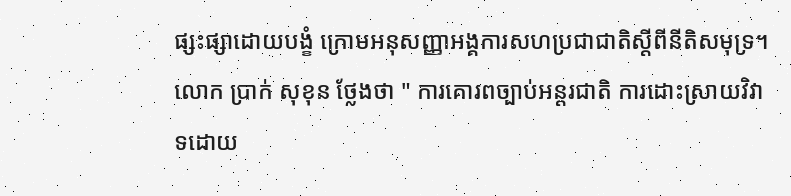ផ្សះផ្សាដោយបង្ខំ ក្រោមអនុសញ្ញាអង្គការសហប្រជាជាតិស្តីពីនីតិសមុទ្រ។
លោក ប្រាក់ សុខុន ថ្លែងថា " ការគោរពច្បាប់អន្តរជាតិ ការដោះស្រាយវិវាទដោយ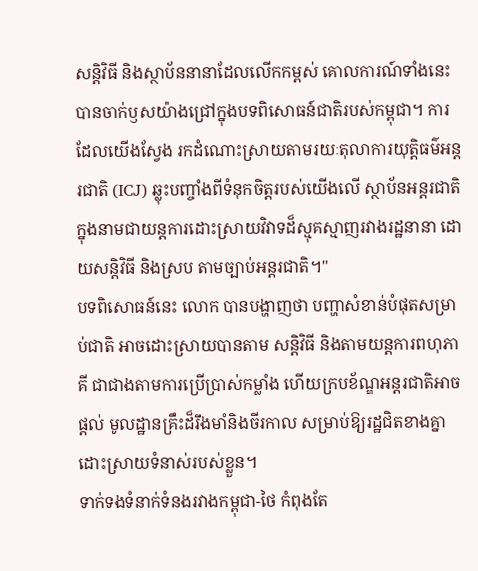សន្តិវិធី និងស្ថាប័ននានាដែលលើកកម្ពស់ គោលការណ៍ទាំងនេះ បានចាក់ឫសយ៉ាងជ្រៅក្នុងបទពិសោធន៍ជាតិរបស់កម្ពុជា។ ការដែលយើងស្វែង រកដំណោះស្រាយតាមរយៈតុលាការយុត្តិធម៌អន្តរជាតិ (ICJ) ឆ្លុះបញ្ចាំងពីទំនុកចិត្តរបស់យើងលើ ស្ថាប័នអន្តរជាតិ ក្នុងនាមជាយន្តការដោះស្រាយវិវាទដ៏ស្មុគស្មាញរវាងរដ្ឋនានា ដោយសន្តិវិធី និងស្រប តាមច្បាប់អន្តរជាតិ។"
បទពិសោធន៍នេះ លោក បានបង្ហាញថា បញ្ហាសំខាន់បំផុតសម្រាប់ជាតិ អាចដោះស្រាយបានតាម សន្តិវិធី និងតាមយន្តការពហុភាគី ជាជាងតាមការប្រើប្រាស់កម្លាំង ហើយក្របខ័ណ្ឌអន្តរជាតិអាចផ្តល់ មូលដ្ឋានគ្រឹះដ៏រឹងមាំនិងចីរកាល សម្រាប់ឱ្យរដ្ឋជិតខាងគ្នាដោះស្រាយទំនាស់របស់ខ្លួន។
ទាក់ទងទំនាក់ទំនងរវាងកម្ពុជា-ថៃ កំពុងតែ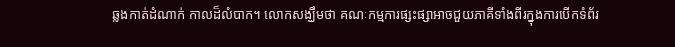ឆ្លងកាត់ដំណាក់ កាលដ៏លំបាក។ លោកសង្ឃឹមថា គណៈកម្មការផ្សះផ្សាអាចជួយភាគីទាំងពីរក្នុងការបើកទំព័រ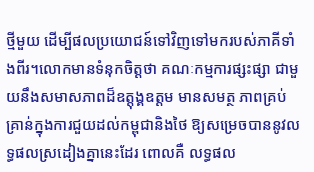ថ្មីមួយ ដើម្បីផលប្រយោជន៍ទៅវិញទៅមករបស់ភាគីទាំងពីរ។លោកមានទំនុកចិត្តថា គណៈកម្មការផ្សះផ្សា ជាមួយនឹងសមាសភាពដ៏ឧត្តុង្គឧត្តម មានសមត្ថ ភាពគ្រប់គ្រាន់ក្នុងការជួយដល់កម្ពុជានិងថៃ ឱ្យសម្រេចបាននូវលទ្ធផលស្រដៀងគ្នានេះដែរ ពោលគឺ លទ្ធផល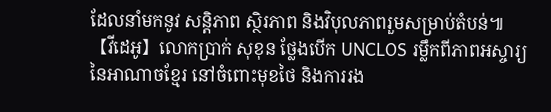ដែលនាំមកនូវ សន្តិភាព ស្ថិរភាព និងវិបុលភាពរួមសម្រាប់តំបន់៕
【វីដេអូ】លោកប្រាក់ សុខុន ថ្លែងបើក UNCLOS រម្លឹកពីភាពអស្ចារ្យនៃអាណាចខ្មែរ នៅចំពោះមុខថៃ និងការរង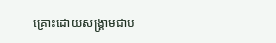គ្រោះដោយសង្គ្រាមជាប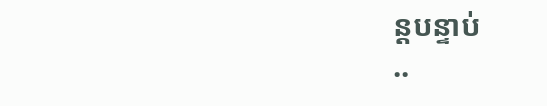ន្តបន្ទាប់
..